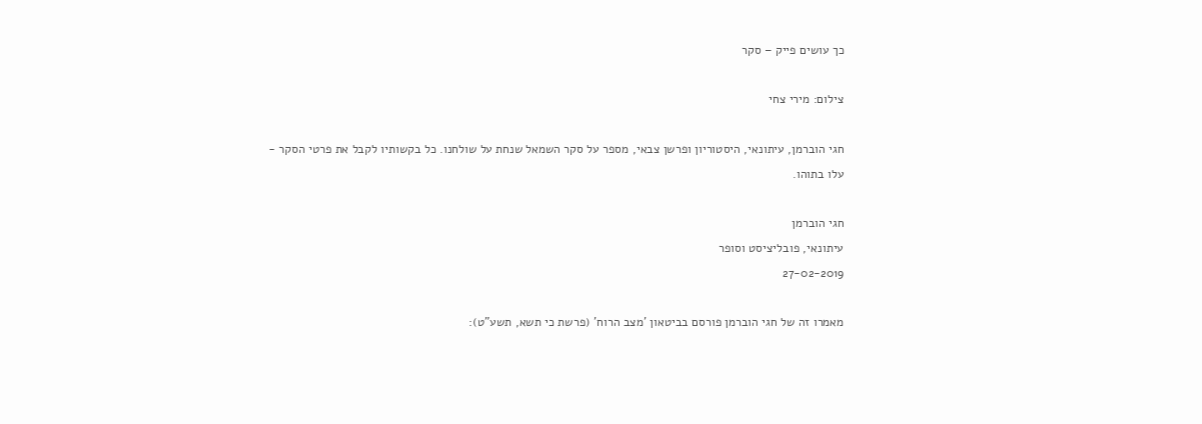כך עושים פייק – סקר

צילום: מירי צחי

חגי הוברמן, עיתונאי, היסטוריון ופרשן צבאי, מספר על סקר השמאל שנחת על שולחנו. כל בקשותיו לקבל את פרטי הסקר - עלו בתוהו.

חגי הוברמן
עיתונאי, פובליציסט וסופר
27-02-2019

מאמרו זה של חגי הוברמן פורסם בביטאון 'מצב הרוח' (פרשת כי תשא, תשע"ט):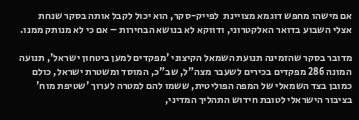אם מישהו מחפש דוגמא מצויינת  לפייק-סקר, הוא יכול לקבל אותה בסקר שנחת אצלי השבוע בדואר האלקטרוני, ודווקא לא בנושא הבחירות – אם כי לא מנותק ממנו.

מדובר בסקר שהזמינה תנועת השמאל הקיצוני 'מפקדים למען ביטחון ישראל', תנועה המונה 286 מפקדים בכירים לשעבר מצה"ל, שב"כ, המוסד ומשטרת ישראל, כולם כמובן בצד השמאלי של המפה הפוליטית, ששמו להם למטרה לערוך 'שטיפת מוח' בציבור הישראלי לטובת חידוש התהליך המדיני,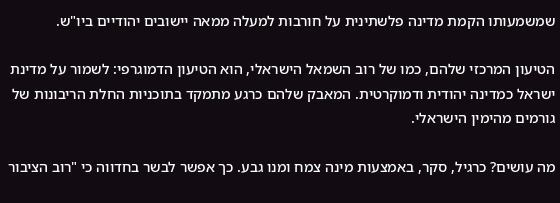שמשמעותו הקמת מדינה פלשתינית על חורבות למעלה ממאה יישובים יהודיים ביו"ש.

הטיעון המרכזי שלהם, כמו של רוב השמאל הישראלי, הוא הטיעון הדמוגרפי: לשמור על מדינת ישראל כמדינה יהודית ודמוקרטית. המאבק שלהם כרגע מתמקד בתוכניות החלת הריבונות של גורמים מהימין הישראלי.

מה עושים? כרגיל, סקר, באמצעות מינה צמח ומנו גבע. כך אפשר לבשר בחדווה כי "רוב הציבור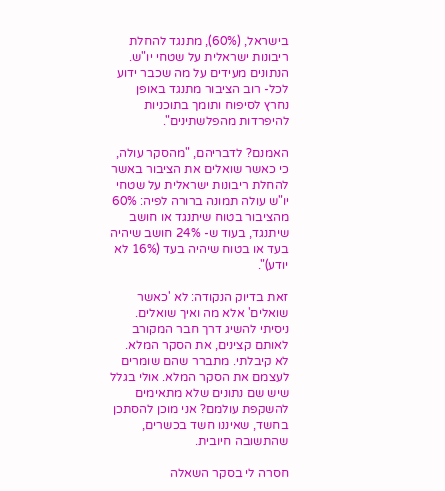בישראל, (60%), מתנגד להחלת ריבונות ישראלית על שטחי יו"ש. הנתונים מעידים על מה שכבר ידוע לכל- רוב הציבור מתנגד באופן נחרץ לסיפוח ותומך בתוכניות להיפרדות מהפלשתינים".

האמנם? לדבריהם, "מהסקר עולה, כי כאשר שואלים את הציבור באשר להחלת ריבונות ישראלית על שטחי יו"ש עולה תמונה ברורה לפיה: 60% מהציבור בטוח שיתנגד או חושב שיתנגד, בעוד ש- 24% חושב שיהיה בעד או בטוח שיהיה בעד (16% לא יודע)".

זאת בדיוק הנקודה: לא 'כאשר שואלים' אלא מה ואיך שואלים. ניסיתי להשיג דרך חבר המקורב לאותם קצינים, את הסקר המלא. לא קיבלתי. מתברר שהם שומרים לעצמם את הסקר המלא. אולי בגלל שיש שם נתונים שלא מתאימים להשקפת עולמם? אני מוכן להסתכן בחשד, שאיננו חשד בכשרים, שהתשובה חיובית.

חסרה לי בסקר השאלה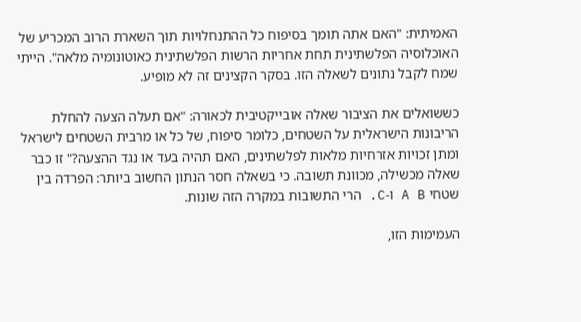האמיתית: "האם אתה תומך בסיפוח כל ההתנחלויות תוך השארת הרוב המכריע של האוכלוסיה הפלשתינית תחת אחריות הרשות הפלשתינית כאוטונומיה מלאה". הייתי שמח לקבל נתונים לשאלה הזו. בסקר הקצינים זה לא מופיע.

כששואלים את הציבור שאלה אובייקטיבית לכאורה: "אם תעלה הצעה להחלת הריבונות הישראלית על השטחים, כלומר סיפוח, של כל או מרבית השטחים לישראל ומתן זכויות אזרחיות מלאות לפלשתינים, האם תהיה בעד או נגד ההצעה?" זו כבר שאלה מכשילה, מכוונת תשובה. כי בשאלה חסר הנתון החשוב ביותר: הפרדה בין שטחי A B ו-C. הרי התשובות במקרה הזה שונות.

העמימות הזו,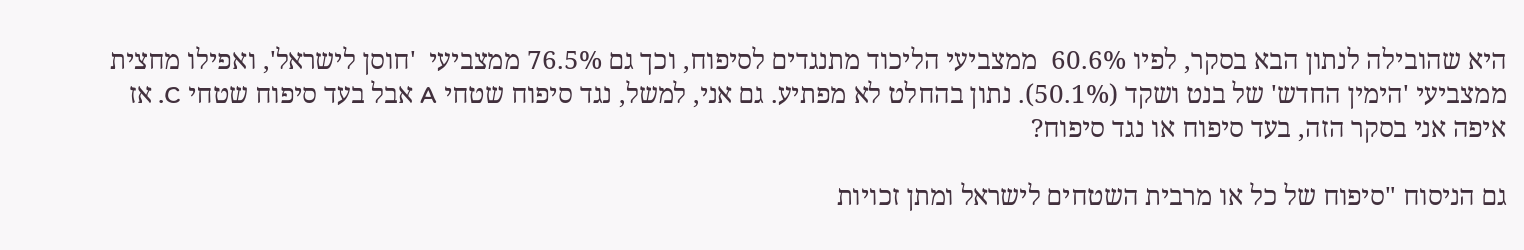היא שהובילה לנתון הבא בסקר, לפיו 60.6%  ממצביעי הליכוד מתנגדים לסיפוח, וכך גם 76.5% ממצביעי  'חוסן לישראל', ואפילו מחצית ממצביעי 'הימין החדש' של בנט ושקד (50.1%). נתון בהחלט לא מפתיע. גם אני, למשל, נגד סיפוח שטחי A אבל בעד סיפוח שטחי C. אז איפה אני בסקר הזה, בעד סיפוח או נגד סיפוח?

גם הניסוח "סיפוח של כל או מרבית השטחים לישראל ומתן זכויות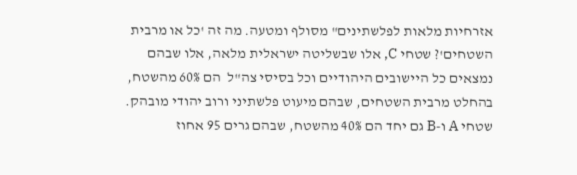אזרחיות מלאות לפלשתינים" מסולף ומטעה. מה זה 'כל או מרבית השטחים'? שטחי C, אלו שבשליטה ישראלית מלאה, אלו שבהם נמצאים כל היישובים היהודיים וכל בסיסי צה"ל  הם 60% מהשטח, בהחלט מרבית השטחים, שבהם מיעוט פלשתיני ורוב יהודי מובהק. שטחי A ו-B גם יחד הם 40% מהשטח, שבהם גרים 95 אחוז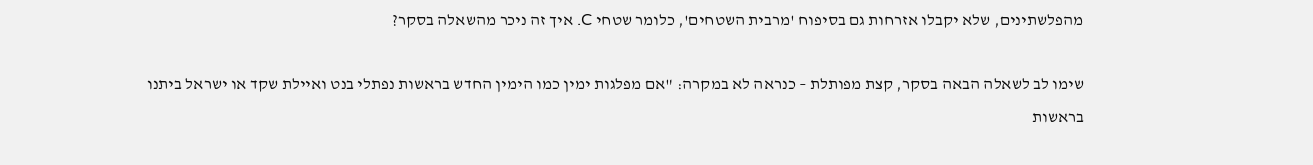מהפלשתינים, שלא יקבלו אזרחות גם בסיפוח 'מרבית השטחים', כלומר שטחי C. איך זה ניכר מהשאלה בסקר?

שימו לב לשאלה הבאה בסקר, קצת מפותלת – כנראה לא במקרה: "אם מפלגות ימין כמו הימין החדש בראשות נפתלי בנט ואיילת שקד או ישראל ביתנו בראשות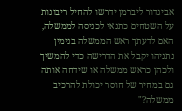אביגדור ליברמן ידרשו להחיל ריבונות על השטחים כתנאי לכניסה לממשלה, האם לדעתך ראש הממשלה בנימין נתניהו יקבל את הדרישה כדי להמשיך ולכהן כראש ממשלה או שידחה אותה גם במחיר של חוסר יכולת להרכיב ממשלה?"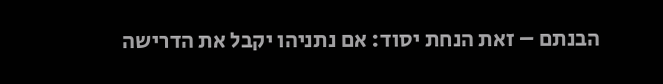הבנתם – זאת הנחת יסוד: אם נתניהו יקבל את הדרישה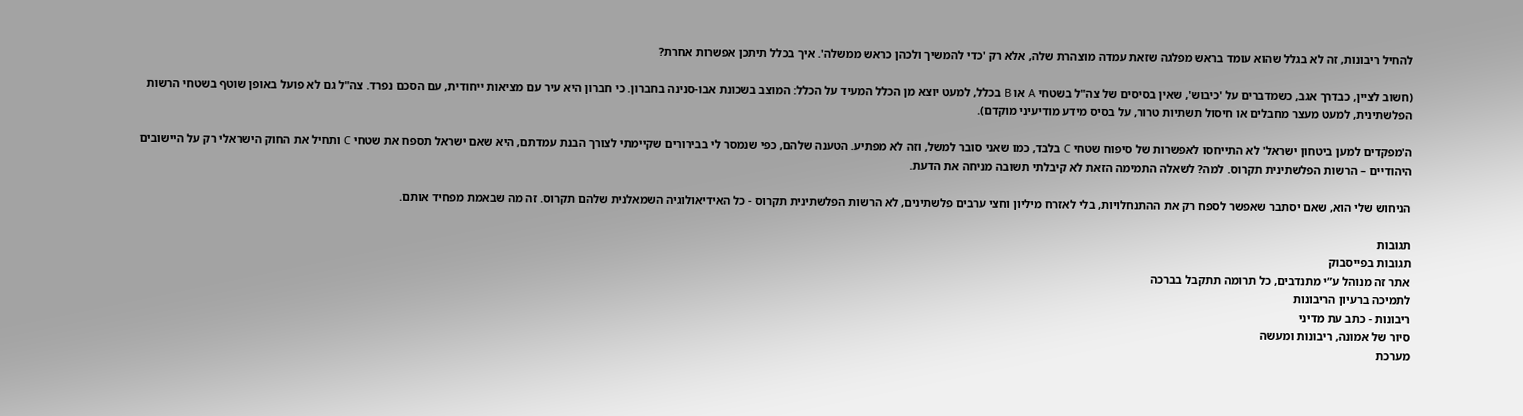להחיל ריבונות, זה לא בגלל שהוא עומד בראש מפלגה שזאת עמדה מוצהרת שלה, אלא רק 'כדי להמשיך ולכהן כראש ממשלה'. איך בכלל תיתכן אפשרות אחרת?

(חשוב לציין, כבדרך אגב, כשמדברים על 'כיבוש', שאין בסיסים של צה"ל בשטחי A או B בכלל, למעט יוצא מן הכלל המעיד על הכלל: המוצב בשכונת אבו-סנינה בחברון. כי חברון היא עיר עם מציאות ייחודית, עם הסכם נפרד. צה"ל גם לא פועל באופן שוטף בשטחי הרשות הפלשתינית, למעט מעצר מחבלים או חיסול תשתיות טרור, על בסיס מידע מודיעיני מוקדם).

ה'מפקדים למען ביטחון ישראל' לא התייחסו לאפשרות של סיפוח שטחי C בלבד, כמו שאני סובר למשל, וזה לא מפתיע. הטענה שלהם, כפי שנמסר לי בבירורים שקיימתי לצורך הבנת עמדתם, היא שאם ישראל תספח את שטחי C ותחיל את החוק הישראלי רק על היישובים היהודיים – הרשות הפלשתינית תקרוס. למה? לשאלה התמימה הזאת לא קיבלתי תשובה מניחה את הדעת.

הניחוש שלי הוא, שאם יסתבר שאפשר לספח רק את ההתנחלויות, בלי לאזרח מיליון וחצי ערבים פלשתינים, לא הרשות הפלשתינית תקרוס - כל האידיאולוגיה השמאלנית שלהם תקרוס. זה מה שבאמת מפחיד אותם.

תגובות
תגובות בפייסבוק
אתר זה מנוהל ע”י מתנדבים, כל תרומה תתקבל בברכה
לתמיכה ברעיון הריבונות
ריבונות - כתב עת מדיני
סיור של אמונה, ריבונות ומעשה
מערכת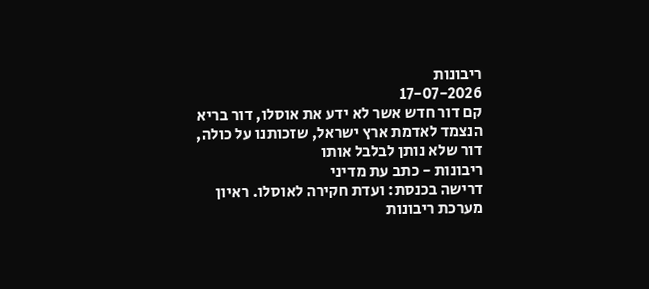ריבונות
17-07-2026
קם דור חדש אשר לא ידע את אוסלו, דור בריא הנצמד לאדמת ארץ ישראל, שזכותנו על כולה, דור שלא נותן לבלבל אותו
ריבונות - כתב עת מדיני
דרישה בכנסת: ועדת חקירה לאוסלו. ראיון
מערכת ריבונות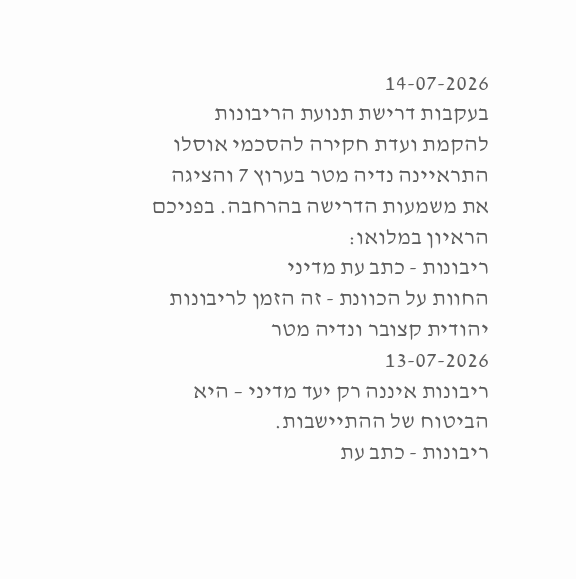14-07-2026
בעקבות דרישת תנועת הריבונות להקמת ועדת חקירה להסכמי אוסלו התראיינה נדיה מטר בערוץ 7 והציגה את משמעות הדרישה בהרחבה. בפניכם הראיון במלואו:
ריבונות - כתב עת מדיני
החוות על הכוונת - זה הזמן לריבונות
יהודית קצובר ונדיה מטר
13-07-2026
ריבונות איננה רק יעד מדיני – היא הביטוח של ההתיישבות.
ריבונות - כתב עת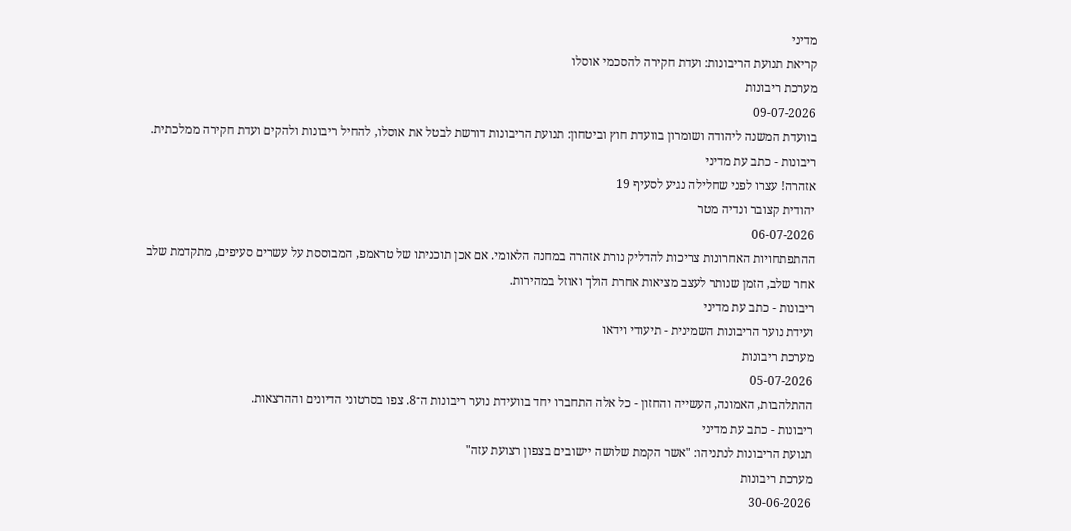מדיני
קריאת תנועת הריבונות: ועדת חקירה להסכמי אוסלו
מערכת ריבונות
09-07-2026
בוועדת המשנה ליהודה ושומרון בוועדת חוץ וביטחון: תנועת הריבונות דורשת לבטל את אוסלו, להחיל ריבונות ולהקים ועדת חקירה ממלכתית.
ריבונות - כתב עת מדיני
אזהרה! עצרו לפני שחלילה נגיע לסעיף 19
יהודית קצובר ונדיה מטר
06-07-2026
ההתפתחויות האחרונות צריכות להדליק נורת אזהרה במחנה הלאומי. אם אכן תוכניתו של טראמפ, המבוססת על עשרים סעיפים, מתקדמת שלב אחר שלב, הזמן שנותר לעצב מציאות אחרת הולך ואוזל במהירות.
ריבונות - כתב עת מדיני
ועידת נוער הריבונות השמינית - תיעודי וידאו
מערכת ריבונות
05-07-2026
ההתלהבות, האמונה, העשייה והחזון - כל אלה התחברו יחד בוועידת נוער ריבונות ה־8. צפו בסרטוני הדיונים וההרצאות.
ריבונות - כתב עת מדיני
תנועת הריבונות לנתניהו: "אשר הקמת שלושה יישובים בצפון רצועת עזה"
מערכת ריבונות
30-06-2026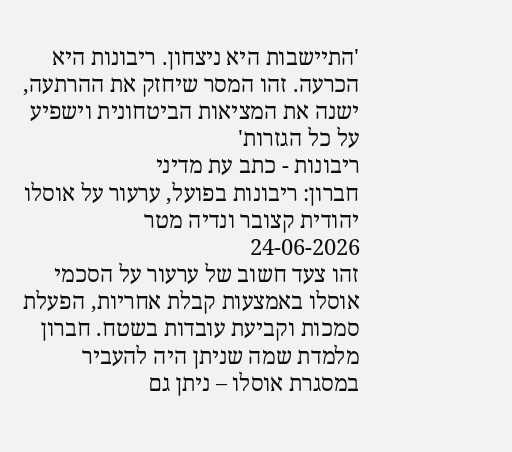'התיישבות היא ניצחון. ריבונות היא הכרעה. זהו המסר שיחזק את ההרתעה, ישנה את המציאות הביטחונית וישפיע על כל הגזרות'
ריבונות - כתב עת מדיני
חברון: ריבונות בפועל, ערעור על אוסלו
יהודית קצובר ונדיה מטר
24-06-2026
זהו צעד חשוב של ערעור על הסכמי אוסלו באמצעות קבלת אחריות, הפעלת סמכות וקביעת עובדות בשטח. חברון מלמדת שמה שניתן היה להעביר במסגרת אוסלו – ניתן גם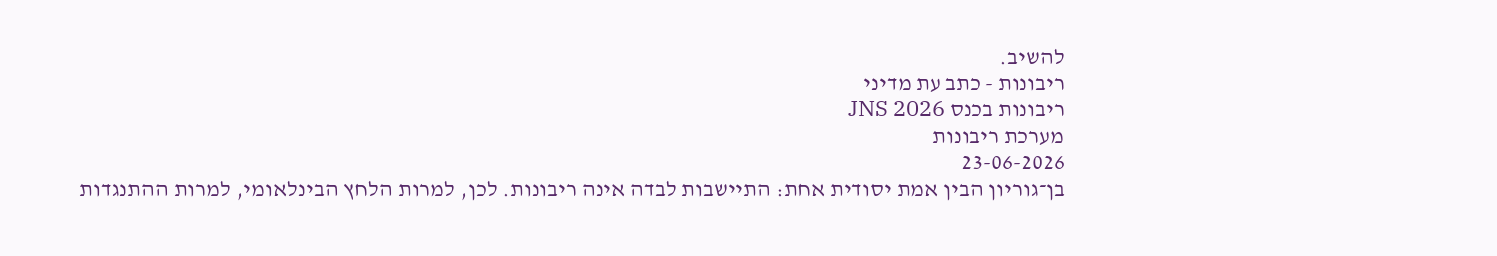להשיב.
ריבונות - כתב עת מדיני
ריבונות בכנס JNS 2026
מערכת ריבונות
23-06-2026
בן־גוריון הבין אמת יסודית אחת: התיישבות לבדה אינה ריבונות. לכן, למרות הלחץ הבינלאומי, למרות ההתנגדות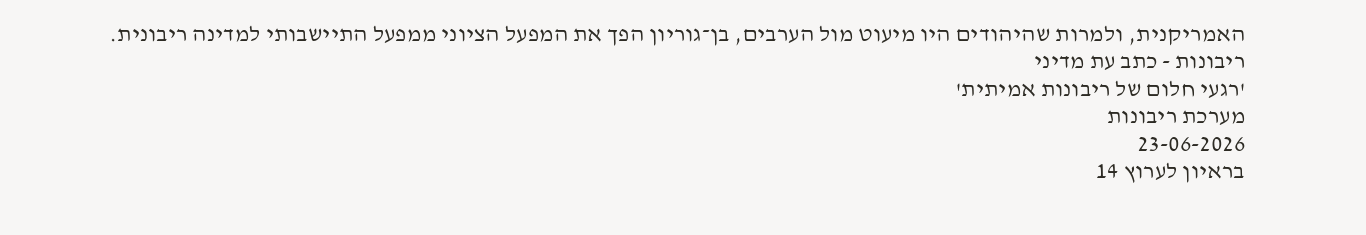האמריקנית, ולמרות שהיהודים היו מיעוט מול הערבים, בן־גוריון הפך את המפעל הציוני ממפעל התיישבותי למדינה ריבונית.
ריבונות - כתב עת מדיני
'רגעי חלום של ריבונות אמיתית'
מערכת ריבונות
23-06-2026
בראיון לערוץ 14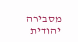מסבירה יהודית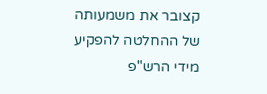קצובר את משמעותה של ההחלטה להפקיע מידי הרש"פ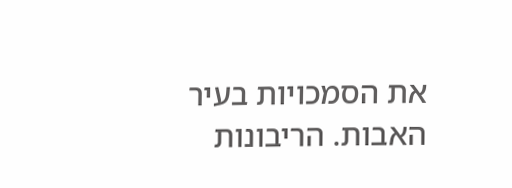את הסמכויות בעיר האבות. הריבונות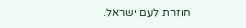חוזרת לעם ישראל.